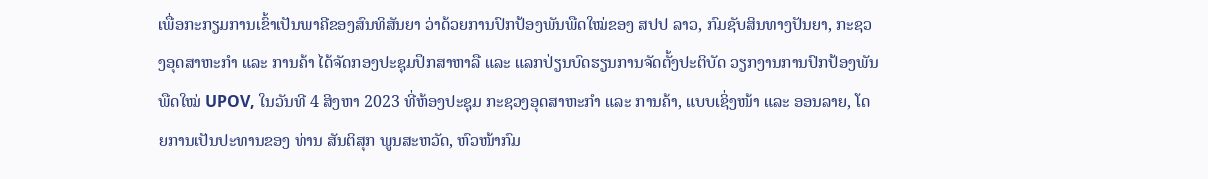ເພື່ອກະກຽມການເຂົ້າເປັນພາຄີຂອງສົນທິສັນຍາ ວ່າດ້ວຍການປົກປ້ອງພັນພືດໃໝ່ຂອງ ສປປ ລາວ, ກົມຊັບສິນທາງປັນຍາ, ກະຊວງອຸດສາຫະກໍາ ແລະ ການຄ້າ ໄດ້ຈັດກອງປະຊຸມປຶກສາຫາລື ແລະ ແລກປ່ຽນບົດຮຽນການຈັດຕັ້ງປະຕິບັດ ວຽກງານການປົກປ້ອງພັນພືດໃໝ່ UPOV, ໃນວັນທີ 4 ສິງຫາ 2023 ທີ່ຫ້ອງປະຊຸມ ກະຊວງອຸດສາຫະກໍາ ແລະ ການຄ້າ, ແບບເຊິ່ງໜ້າ ແລະ ອອນລາຍ, ໂດຍການເປັນປະທານຂອງ ທ່ານ ສັນຕິສຸກ ພູນສະຫວັດ, ຫົວໜ້າກົມ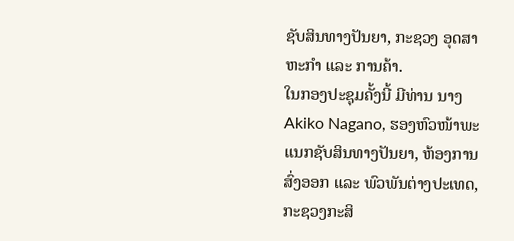ຊັບສິນທາງປັນຍາ, ກະຊວງ ອຸດສາຫະກໍາ ແລະ ການຄ້າ.
ໃນກອງປະຊຸມຄັ້ງນີ້ ມີທ່ານ ນາງ Akiko Nagano, ຮອງຫົວໜ້າພະແນກຊັບສິນທາງປັນຍາ, ຫ້ອງການສົ່ງອອກ ແລະ ພົວພັນຕ່າງປະເທດ, ກະຊວງກະສິ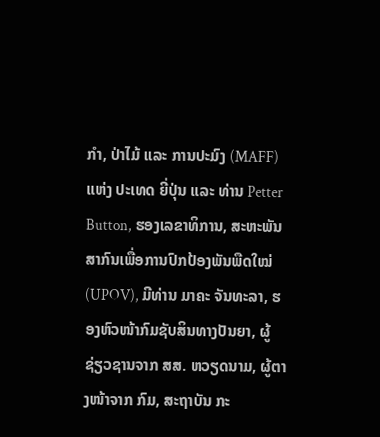ກຳ, ປ່າໄມ້ ແລະ ການປະມົງ (MAFF) ແຫ່ງ ປະເທດ ຍີ່ປຸ່ນ ແລະ ທ່ານ Petter Button, ຮອງເລຂາທິການ, ສະຫະພັນສາກົນເພື່ອການປົກປ້ອງພັນພືດໃໝ່ (UPOV), ມີທ່ານ ມາຄະ ຈັນທະລາ, ຮອງຫົວໜ້າກົມຊັບສິນທາງປັນຍາ, ຜູ້ຊ່ຽວຊານຈາກ ສສ. ຫວຽດນາມ, ຜູ້ຕາງໜ້າຈາກ ກົມ, ສະຖາບັນ ກະ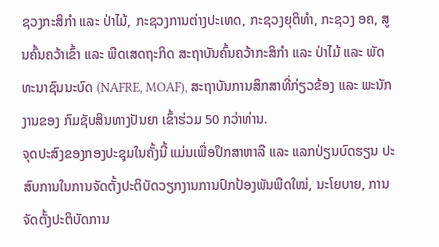ຊວງກະສິກໍາ ແລະ ປ່າໄມ້, ກະຊວງການຕ່າງປະເທດ, ກະຊວງຍຸຕິທໍາ, ກະຊວງ ອຄ, ສູນຄົ້ນຄວ້າເຂົ້າ ແລະ ພືດເສດຖະກິດ ສະຖາບັນຄົ້ນຄວ້າກະສິກໍາ ແລະ ປ່າໄມ້ ແລະ ພັດທະນາຊົນນະບົດ (NAFRE, MOAF), ສະຖາບັນການສຶກສາທີ່ກ່ຽວຂ້ອງ ແລະ ພະນັກງານຂອງ ກົມຊັບສິນທາງປັນຍາ ເຂົ້າຮ່ວມ 50 ກວ່າທ່ານ.
ຈຸດປະສົງຂອງກອງປະຊຸມໃນຄັ້ງນີ້ ແມ່ນເພື່ອປຶກສາຫາລື ແລະ ແລກປ່ຽນບົດຮຽນ ປະສົບການໃນການຈັດຕັ້ງປະຕິບັດວຽກງານການປົກປ້ອງພັນພືດໃໝ່, ນະໂຍບາຍ, ການຈັດຕັ້ງປະຕິບັດການ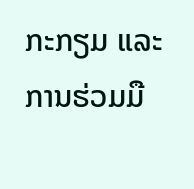ກະກຽມ ແລະ ການຮ່ວມມື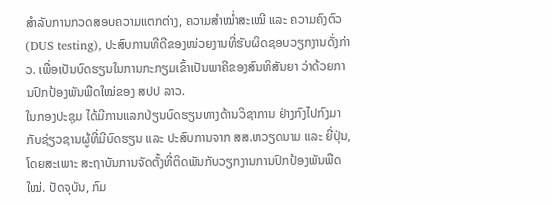ສຳລັບການກວດສອບຄວາມແຕກຕ່າງ, ຄວາມສຳໝໍ່າສະເໝີ ແລະ ຄວາມຄົງຕົວ (DUS testing), ປະສົບການທີດີຂອງໜ່ວຍງານທີ່ຮັບຜິດຊອບວຽກງານດັ່ງກ່າວ. ເພື່ອເປັນບົດຮຽນໃນການກະກຽມເຂົ້າເປັນພາຄີຂອງສົນທິສັນຍາ ວ່າດ້ວຍການປົກປ້ອງພັນພືດໃໝ່ຂອງ ສປປ ລາວ.
ໃນກອງປະຊຸມ ໄດ້ມີການແລກປ່ຽນບົດຮຽນທາງດ້ານວິຊາການ ຢ່າງກົງໄປກົງມາ ກັບຊ່ຽວຊານຜູ້ທີ່ມີບົດຮຽນ ແລະ ປະສົບການຈາກ ສສ.ຫວຽດນາມ ແລະ ຍີ່ປຸ່ນ, ໂດຍສະເພາະ ສະຖາບັນການຈັດຕັ້ງທີ່ຕິດພັນກັບວຽກງານການປົກປ້ອງພັນພືດໃໝ່. ປັດຈຸບັນ, ກົມ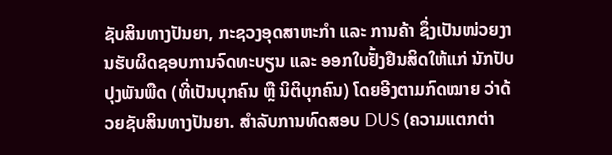ຊັບສິນທາງປັນຍາ, ກະຊວງອຸດສາຫະກໍາ ແລະ ການຄ້າ ຊຶ່ງເປັນໜ່ວຍງານຮັບຜິດຊອບການຈົດທະບຽນ ແລະ ອອກໃບຢັ້ງຢືນສິດໃຫ້ແກ່ ນັກປັບປຸງພັນພືດ (ທີ່ເປັນບຸກຄົນ ຫຼື ນິຕິບຸກຄົນ) ໂດຍອີງຕາມກົດໝາຍ ວ່າດ້ວຍຊັບສິນທາງປັນຍາ. ສຳລັບການທົດສອບ DUS (ຄວາມແຕກຕ່າ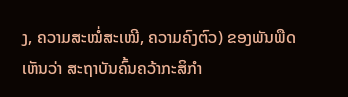ງ, ຄວາມສະໝໍ່ສະເໝີ, ຄວາມຄົງຕົວ) ຂອງພັນພືດ ເຫັນວ່າ ສະຖາບັນຄົ້ນຄວ້າກະສິກໍາ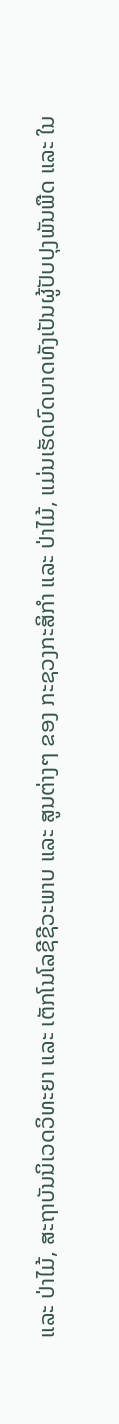ແລະ ປ່າໄມ້, ສະຖາບັນນິເວດວິທະຍາ ແລະ ເຕັກໂນໂລຊີຊີວະພາບ ແລະ ສູນຕ່າງໆ ຂອງ ກະຊວງກະສິກໍາ ແລະ ປ່າໄມ້, ແມ່ນເຮັດບົດບາດທັງເປັນຜູ້ປັບປຸງພັນພືດ ແລະ ໃນ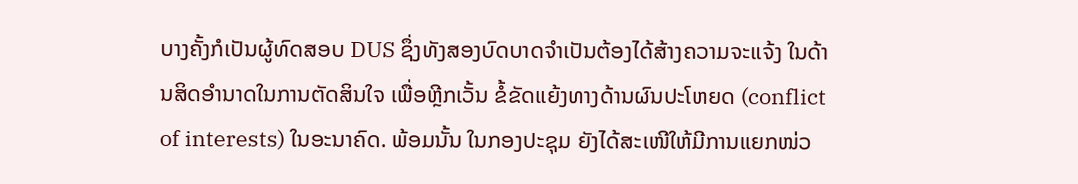ບາງຄັ້ງກໍເປັນຜູ້ທົດສອບ DUS ຊຶ່ງທັງສອງບົດບາດຈຳເປັນຕ້ອງໄດ້ສ້າງຄວາມຈະແຈ້ງ ໃນດ້ານສິດອຳນາດໃນການຕັດສິນໃຈ ເພື່ອຫຼີກເວັ້ນ ຂໍ້ຂັດແຍ້ງທາງດ້ານຜົນປະໂຫຍດ (conflict of interests) ໃນອະນາຄົດ. ພ້ອມນັ້ນ ໃນກອງປະຊຸມ ຍັງໄດ້ສະເໜີໃຫ້ມີການແຍກໜ່ວ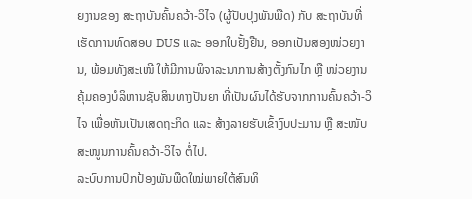ຍງານຂອງ ສະຖາບັນຄົ້ນຄວ້າ-ວິໄຈ (ຜູ້ປັບປຸງພັນພືດ) ກັບ ສະຖາບັນທີ່ເຮັດການທົດສອບ DUS ແລະ ອອກໃບຢັ້ງຢືນ, ອອກເປັນສອງໜ່ວຍງານ, ພ້ອມທັງສະເໜີ ໃຫ້ມີການພິຈາລະນາການສ້າງຕັ້ງກົນໄກ ຫຼື ໜ່ວຍງານຄຸ້ມຄອງບໍລິຫານຊັບສິນທາງປັນຍາ ທີ່ເປັນຜົນໄດ້ຮັບຈາກການຄົ້ນຄວ້າ-ວິໄຈ ເພື່ອຫັນເປັນເສດຖະກິດ ແລະ ສ້າງລາຍຮັບເຂົ້າງົບປະມານ ຫຼື ສະໜັບສະໜູນການຄົ້ນຄວ້າ-ວິໄຈ ຕໍ່ໄປ.
ລະບົບການປົກປ້ອງພັນພືດໃໝ່ພາຍໃຕ້ສົນທິ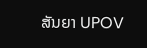ສັນຍາ UPOV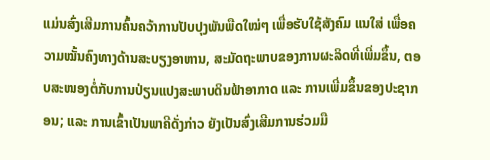ແມ່ນສົ່ງເສີມການຄົ້ນຄວ້າການປັບປຸງພັນພືດໃໝ່ໆ ເພື່ອຮັບໃຊ້ສັງຄົມ ແນໃສ່ ເພື່ອຄວາມໝັ້ນຄົງທາງດ້ານສະບຽງອາຫານ, ສະມັດຖະພາບຂອງການຜະລິດທີ່ເພີ່ມຂຶ້ນ, ຕອບສະໜອງຕໍ່ກັບການປ່ຽນແປງສະພາບດິນຟ້າອາກາດ ແລະ ການເພີ່ມຂຶ້ນຂອງປະຊາກອນ; ແລະ ການເຂົ້າເປັນພາຄີດັ່ງກ່າວ ຍັງເປັນສົ່ງເສີມການຮ່ວມມື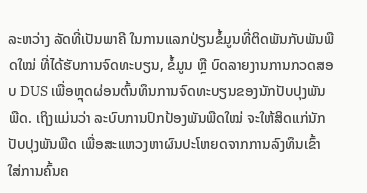ລະຫວ່າງ ລັດທີ່ເປັນພາຄີ ໃນການແລກປ່ຽນຂໍ້ມູນທີ່ຕິດພັນກັບພັນພືດໃໝ່ ທີ່ໄດ້ຮັບການຈົດທະບຽນ, ຂໍ້ມູນ ຫຼື ບົດລາຍງານການກວດສອບ DUS ເພື່ອຫຼຸດຜ່ອນຕົ້ນທຶນການຈົດທະບຽນຂອງນັກປັບປຸງພັນພືດ. ເຖິງແມ່ນວ່າ ລະບົບການປົກປ້ອງພັນພືດໃໝ່ ຈະໃຫ້ສິດແກ່ນັກປັບປຸງພັນພືດ ເພື່ອສະແຫວງຫາຜົນປະໂຫຍດຈາກການລົງທຶນເຂົ້າໃສ່ການຄົ້ນຄ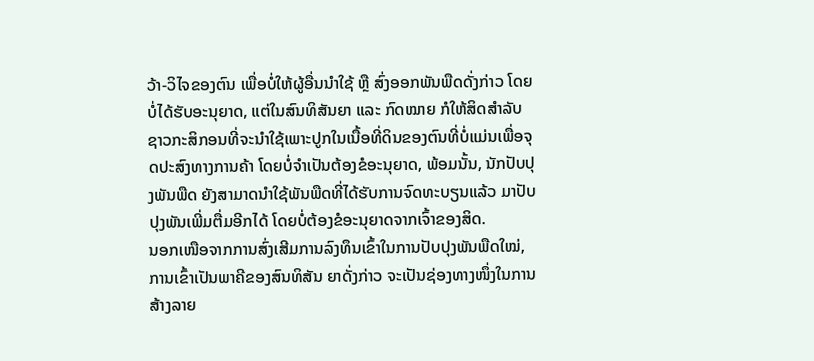ວ້າ-ວິໄຈຂອງຕົນ ເພື່ອບໍ່ໃຫ້ຜູ້ອື່ນນຳໃຊ້ ຫຼື ສົ່ງອອກພັນພືດດັ່ງກ່າວ ໂດຍບໍ່ໄດ້ຮັບອະນຸຍາດ, ແຕ່ໃນສົນທິສັນຍາ ແລະ ກົດໝາຍ ກໍໃຫ້ສິດສຳລັບ ຊາວກະສິກອນທີ່ຈະນຳໃຊ້ເພາະປູກໃນເນື້ອທີ່ດິນຂອງຕົນທີ່ບໍ່ແມ່ນເພື່ອຈຸດປະສົງທາງການຄ້າ ໂດຍບໍ່ຈຳເປັນຕ້ອງຂໍອະນຸຍາດ, ພ້ອມນັ້ນ, ນັກປັບປຸງພັນພືດ ຍັງສາມາດນຳໃຊ້ພັນພືດທີ່ໄດ້ຮັບການຈົດທະບຽນແລ້ວ ມາປັບປຸງພັນເພີ່ມຕື່ມອີກໄດ້ ໂດຍບໍ່ຕ້ອງຂໍອະນຸຍາດຈາກເຈົ້າຂອງສິດ.
ນອກເໜືອຈາກການສົ່ງເສີມການລົງທຶນເຂົ້າໃນການປັບປຸງພັນພືດໃໝ່, ການເຂົ້າເປັນພາຄີຂອງສົນທິສັນ ຍາດັ່ງກ່າວ ຈະເປັນຊ່ອງທາງໜຶ່ງໃນການສ້າງລາຍ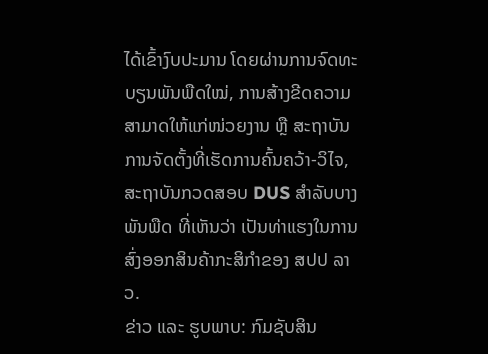ໄດ້ເຂົ້າງົບປະມານ ໂດຍຜ່ານການຈົດທະບຽນພັນພືດໃໝ່, ການສ້າງຂີດຄວາມສາມາດໃຫ້ແກ່ໜ່ວຍງານ ຫຼື ສະຖາບັນການຈັດຕັ້ງທີ່ເຮັດການຄົ້ນຄວ້າ-ວິໄຈ, ສະຖາບັນກວດສອບ DUS ສຳລັບບາງພັນພືດ ທີ່ເຫັນວ່າ ເປັນທ່າແຮງໃນການສົ່ງອອກສິນຄ້າກະສິກໍາຂອງ ສປປ ລາວ.
ຂ່າວ ແລະ ຮູບພາບ: ກົມຊັບສິນ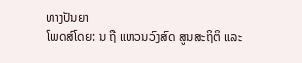ທາງປັນຍາ
ໂພດສ໌ໂດຍ: ນ ຖື ແຫວນວົງສົດ ສູນສະຖິຕິ ແລະ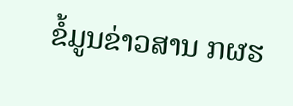ຂໍ້ມູນຂ່າວສານ ກຜຮ